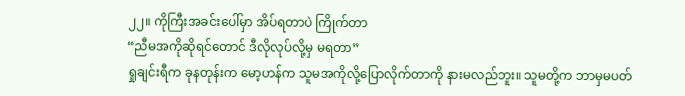၂၂။ ကိုကြီးအခင်းပေါ်မှာ အိပ်ရတာပဲ ကြိုက်တာ
“ညီမအကိုဆိုရင်တောင် ဒီလိုလုပ်လို့မှ မရတာ”
ရှုချင်းရီက ခုနတုန်းက မော့ဟန်က သူမအကိုလို့ပြောလိုက်တာကို နားမလည်ဘူး။ သူမတို့က ဘာမှမပတ်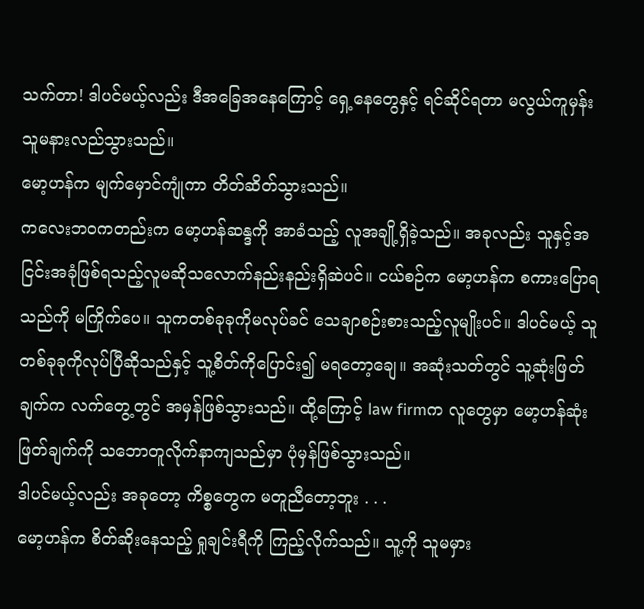သက်တာ! ဒါပင်မယ့်လည်း ဒီအခြေအနေကြောင့် ရှေ့နေတွေနှင့် ရင်ဆိုင်ရတာ မလွယ်ကူမှန်း သူမနားလည်သွားသည်။
မော့ဟန်က မျက်မှောင်ကျုံကာ တိတ်ဆိတ်သွားသည်။
ကလေးဘဝကတည်းက မော့ဟန်ဆန္ဒကို အာခံသည့် လူအချို့ရှိခဲ့သည်။ အခုလည်း သူနှင့်အငြင်းအခုံဖြစ်ရသည့်လူမဆိုသလောက်နည်းနည်းရှိဆဲပင်။ ငယ်စဉ်က မော့ဟန်က စကားပြောရသည်ကို မကြိုက်ပေ။ သူကတစ်ခုခုကိုမလုပ်ခင် သေချာစဉ်းစားသည့်လူမျိုးပင်။ ဒါပင်မယ့် သူတစ်ခုခုကိုလုပ်ပြီဆိုသည်နှင့် သူ့စိတ်ကိုပြောင်း၍ မရတော့ချေ။ အဆုံးသတ်တွင် သူ့ဆုံးဖြတ်ချက်က လက်တွေ့တွင် အမှန်ဖြစ်သွားသည်။ ထို့ကြောင့် law firmက လူတွေမှာ မော့ဟန်ဆုံးဖြတ်ချက်ကို သဘောတူလိုက်နာကျသည်မှာ ပုံမှန်ဖြစ်သွားသည်။
ဒါပင်မယ့်လည်း အခုတော့ ကိစ္စတွေက မတူညီတော့ဘူး . . .
မော့ဟန်က စိတ်ဆိုးနေသည့် ရှုချင်းရီကို ကြည့်လိုက်သည်။ သူ့ကို သူမမှား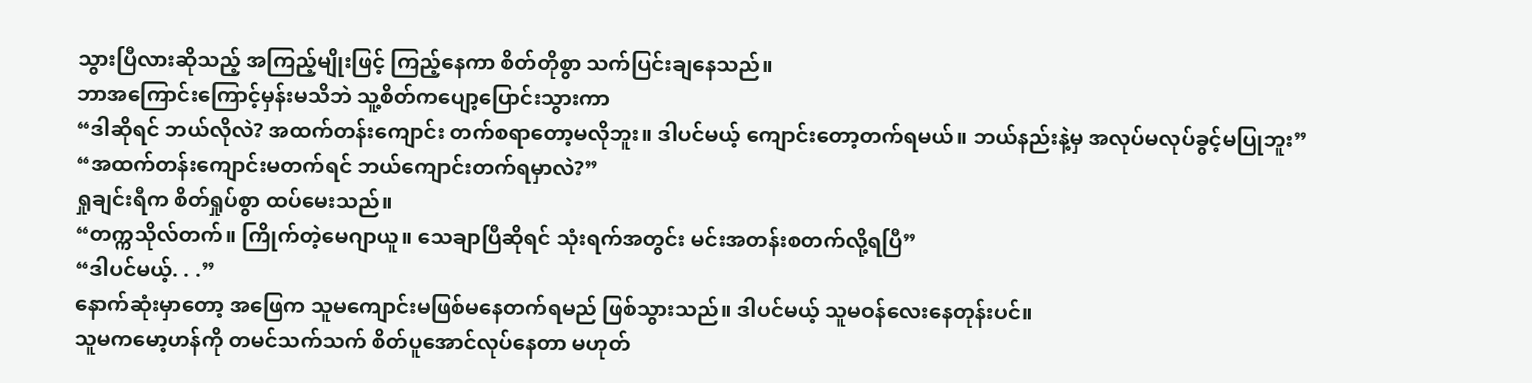သွားပြီလားဆိုသည့် အကြည့်မျိုးဖြင့် ကြည့်နေကာ စိတ်တိုစွာ သက်ပြင်းချနေသည်။
ဘာအကြောင်းကြောင့်မှန်းမသိဘဲ သူ့စိတ်ကပျော့ပြောင်းသွားကာ
“ဒါဆိုရင် ဘယ်လိုလဲ? အထက်တန်းကျောင်း တက်စရာတော့မလိုဘူး။ ဒါပင်မယ့် ကျောင်းတော့တက်ရမယ်။ ဘယ်နည်းနဲ့မှ အလုပ်မလုပ်ခွင့်မပြုဘူး”
“အထက်တန်းကျောင်းမတက်ရင် ဘယ်ကျောင်းတက်ရမှာလဲ?”
ရှုချင်းရီက စိတ်ရှုပ်စွာ ထပ်မေးသည်။
“တက္ကသိုလ်တက်။ ကြိုက်တဲ့မေဂျာယူ။ သေချာပြီဆိုရင် သုံးရက်အတွင်း မင်းအတန်းစတက်လို့ရပြီ”
“ဒါပင်မယ့်. . .”
နောက်ဆုံးမှာတော့ အဖြေက သူမကျောင်းမဖြစ်မနေတက်ရမည် ဖြစ်သွားသည်။ ဒါပင်မယ့် သူမဝန်လေးနေတုန်းပင်။
သူမကမော့ဟန်ကို တမင်သက်သက် စိတ်ပူအောင်လုပ်နေတာ မဟုတ်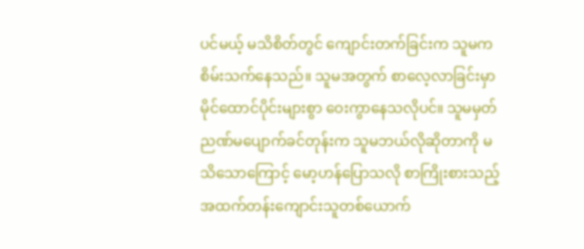ပင်မယ့် မသိစိတ်တွင် ကျောင်းတက်ခြင်းက သူမကစိမ်းသက်နေသည်။ သူမအတွက် စာလေ့လာခြင်းမှာ မိုင်ထောင်ပိုင်းများစွာ ဝေးကွာနေသလိုပင်။ သူမမှတ်ညဏ်မပျောက်ခင်တုန်းက သူမဘယ်လိုဆိုတာကို မသိသောကြောင့် မော့ဟန်ပြောသလို စာကြိုးစားသည့် အထက်တန်းကျောင်းသူတစ်ယောက်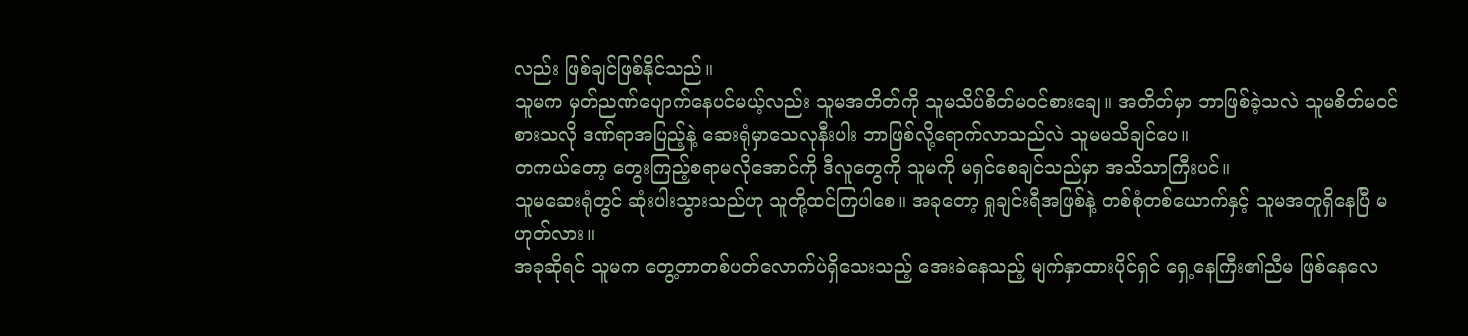လည်း ဖြစ်ချင်ဖြစ်နိုင်သည်။
သူမက မှတ်ညဏ်ပျောက်နေပင်မယ့်လည်း သူမအတိတ်ကို သူမသိပ်စိတ်မဝင်စားချေ။ အတိတ်မှာ ဘာဖြစ်ခဲ့သလဲ သူမစိတ်မဝင်စားသလို ဒဏ်ရာအပြည့်နဲ့ ဆေးရုံမှာသေလုနီးပါး ဘာဖြစ်လို့ရောက်လာသည်လဲ သူမမသိချင်ပေ။
တကယ်တော့ တွေးကြည့်စရာမလိုအောင်ကို ဒီလူတွေကို သူမကို မရှင်စေချင်သည်မှာ အသိသာကြီးပင်။
သူမဆေးရုံတွင် ဆုံးပါးသွားသည်ဟု သူတို့ထင်ကြပါစေ။ အခုတော့ ရှုချင်းရီအဖြစ်နဲ့ တစ်စုံတစ်ယောက်နှင့် သူမအတူရှိနေပြီ မဟုတ်လား။
အခုဆိုရင် သူမက တွေ့တာတစ်ပတ်လောက်ပဲရှိသေးသည့် အေးခဲနေသည့် မျက်နှာထားပိုင်ရှင် ရှေ့နေကြီး၏ညီမ ဖြစ်နေလေ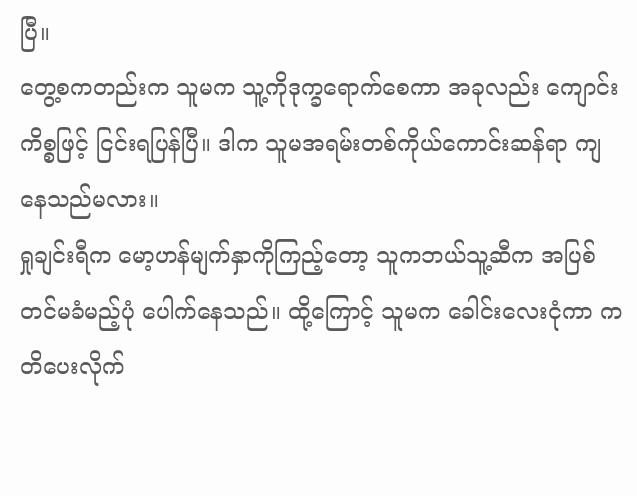ပြီ။
တွေ့စကတည်းက သူမက သူ့ကိုဒုက္ခရောက်စေကာ အခုလည်း ကျောင်းကိစ္စဖြင့် ငြင်းရပြန်ပြီ။ ဒါက သူမအရမ်းတစ်ကိုယ်ကောင်းဆန်ရာ ကျနေသည်မလား။
ရှုချင်းရီက မော့ဟန်မျက်နှာကိုကြည့်တော့ သူကဘယ်သူ့ဆီက အပြစ်တင်မခံမည့်ပုံ ပေါက်နေသည်။ ထို့ကြောင့် သူမက ခေါင်းလေးငုံကာ ကတိပေးလိုက်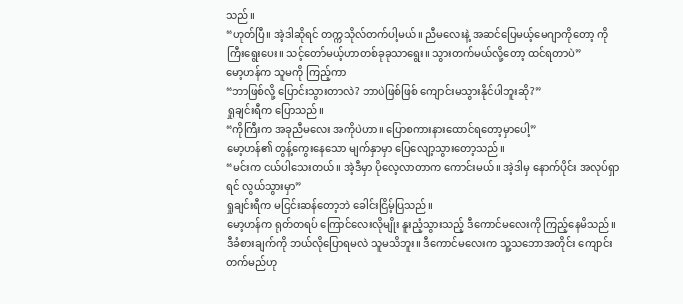သည်။
“ဟုတ်ပြီ။ အဲ့ဒါဆိုရင် တက္ကသိုလ်တက်ပါ့မယ်။ ညီမလေးနဲ့ အဆင်ပြေမယ့်မေဂျာကိုတော့ ကိုကြီးရွေးပေး။ သင့်တော်မယ့်ဟာတစ်ခုခုသာရွေး။ သွားတက်မယ်လို့တော့ ထင်ရတာပဲ”
မော့ဟန်က သူမကို ကြည့်ကာ
“ဘာဖြစ်လို့ ပြောင်းသွားတာလဲ? ဘာပဲဖြစ်ဖြစ် ကျောင်းမသွားနိုင်ပါဘူးဆို?”
ရှုချင်းရီက ပြောသည်။
“ကိုကြီးက အခုညီမလေး အကိုပဲဟာ။ ပြောစကားနားထောင်ရတော့မှာပေါ့”
မော့ဟန်၏ တွန့်ကွေးနေသော မျက်နှာမှာ ပြေလျော့သွားတော့သည်။
“မင်းက ငယ်ပါသေးတယ်။ အဲ့ဒီမှာ ပိုလေ့လာတာက ကောင်းမယ်။ အဲ့ဒါမှ နောက်ပိုင်း အလုပ်ရှာရင် လွယ်သွားမှာ”
ရှုချင်းရီက မငြင်းဆန်တော့ဘဲ ခေါင်းငြိမ့်ပြသည်။
မော့ဟန်က ရုတ်တရပ် ကြောင်လေးလိုမျိုး နူးညံ့သွားသည့် ဒီကောင်မလေးကို ကြည့်နေမိသည်။ ဒီခံစားချက်ကို ဘယ်လိုပြောရမလဲ သူမသိဘူး။ ဒီကောင်မလေးက သူ့သဘောအတိုင်း ကျောင်းတက်မည်ဟု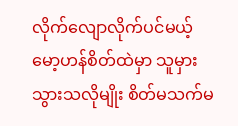လိုက်လျောလိုက်ပင်မယ့် မော့ဟန်စိတ်ထဲမှာ သူမှားသွားသလိုမျိုး စိတ်မသက်မ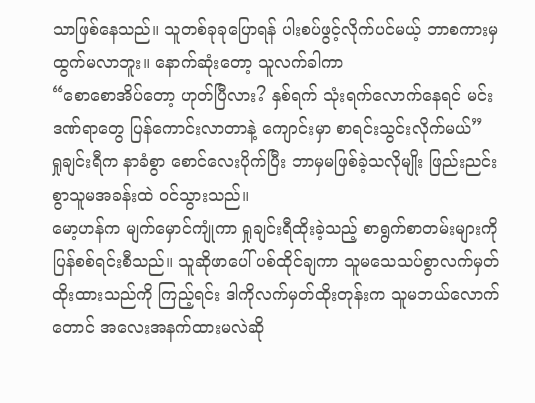သာဖြစ်နေသည်။ သူတစ်ခုခုပြောရန် ပါးစပ်ဖွင့်လိုက်ပင်မယ့် ဘာစကားမှထွက်မလာဘူး။ နောက်ဆုံးတော့ သူလက်ခါကာ
“စောစောအိပ်တော့ ဟုတ်ပြီလား? နှစ်ရက် သုံးရက်လောက်နေရင် မင်းဒဏ်ရာတွေ ပြန်ကောင်းလာတာနဲ့ ကျောင်းမှာ စာရင်းသွင်းလိုက်မယ်”
ရှုချင်းရီက နာခံစွာ စောင်လေးပိုက်ပြီး ဘာမှမဖြစ်ခဲ့သလိုမျိုး ဖြည်းညင်းစွာသူမအခန်းထဲ ဝင်သွားသည်။
မော့ဟန်က မျက်မှောင်ကျုံကာ ရှုချင်းရီထိုးခဲ့သည့် စာရွက်စာတမ်းများကို ပြန်စစ်ရင်းစီသည်။ သူဆိုဖာပေါ် ပစ်ထိုင်ချကာ သူမသေသပ်စွာလက်မှတ်ထိုးထားသည်ကို ကြည့်ရင်း ဒါကိုလက်မှတ်ထိုးတုန်းက သူမဘယ်လောက်တောင် အလေးအနက်ထားမလဲဆို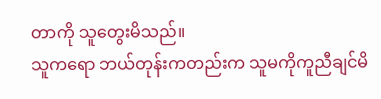တာကို သူတွေးမိသည်။
သူကရော ဘယ်တုန်းကတည်းက သူမကိုကူညီချင်မိ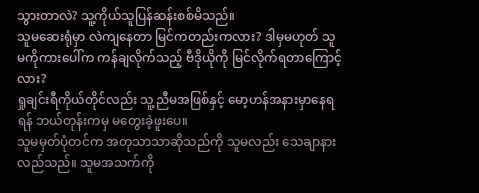သွားတာလဲ? သူ့ကိုယ်သူပြန်ဆန်းစစ်မိသည်။
သူမဆေးရုံမှာ လဲကျနေတာ မြင်ကတည်းကလား? ဒါမှမဟုတ် သူမကိုကားပေါ်က ကန်ချလိုက်သည့် ဗီဒိုယိုကို မြင်လိုက်ရတာကြောင့်လား?
ရှုချင်းရီကိုယ်တိုင်လည်း သူ့ညီမအဖြစ်နှင့် မော့ဟန်အနားမှာနေရရန် ဘယ်တုန်းကမှ မတွေးခဲ့ဖူးပေ။
သူမမှတ်ပုံတင်က အတုသာသာဆိုသည်ကို သူမလည်း သေချာနားလည်သည်။ သူမအသက်ကို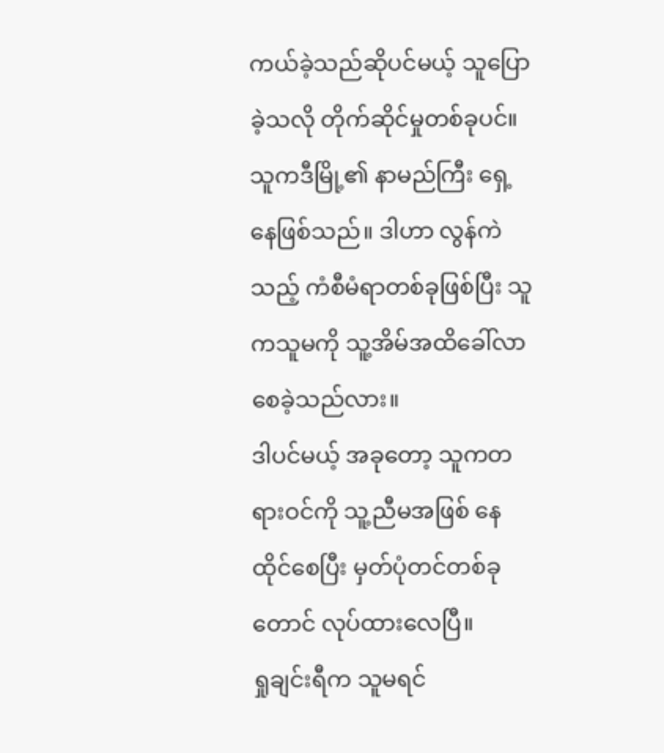ကယ်ခဲ့သည်ဆိုပင်မယ့် သူပြောခဲ့သလို တိုက်ဆိုင်မှုတစ်ခုပင်။ သူကဒီမြို့၏ နာမည်ကြီး ရှေ့နေဖြစ်သည်။ ဒါဟာ လွန်ကဲသည့် ကံစီမံရာတစ်ခုဖြစ်ပြီး သူကသူမကို သူ့အိမ်အထိခေါ်လာစေခဲ့သည်လား။
ဒါပင်မယ့် အခုတော့ သူကတရားဝင်ကို သူ့ညီမအဖြစ် နေထိုင်စေပြီး မှတ်ပုံတင်တစ်ခုတောင် လုပ်ထားလေပြီ။
ရှုချင်းရီက သူမရင်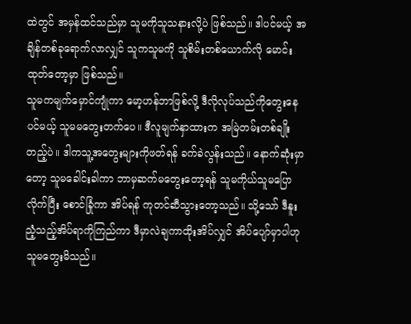ထဲတွင် အမှန်ထင်သည်မှာ သူမကိုသူသနားလို့ပဲ ဖြစ်သည်။ ဒါပင်မယ့် အချိန်တစ်ခုရောက်လာလျှင် သူကသူမကို သူစိမ်းတစ်ယောက်လို မောင်းထုတ်တော့မှာ ဖြစ်သည်။
သူမကမျက်မှောင်ကျုံကာ မော့ဟန်ဘာဖြစ်လို့ ဒီလိုလုပ်သည်ကိုတွေးနေပင်မယ့် သူမမတွေးတက်ပေ။ ဒီလူမျက်နှာထားက အမြဲတမ်းတစ်ချိုးတည့်ပဲ။ ဒါကသူ့အတွေးများကိုဖတ်ရန် ခက်ခဲလွန်းသည်။ နောက်ဆုံးမှာတော့ သူမခေါင်းခါကာ ဘာမှဆက်မတွေးတော့ရန် သူမကိုယ်သူမပြောလိုက်ပြီး စောင်ခြုံကာ အိပ်ရန် ကုတင်ဆီသွားတော့သည်။ သို့သော် ဒီနူးညံ့သည့်အိပ်ရာကိုကြည်ကာ ဒီမှာလဲချကာထိုးအိပ်လျှင် အိပ်ပျော်မှာပါဟု သူမတွေးမိသည်။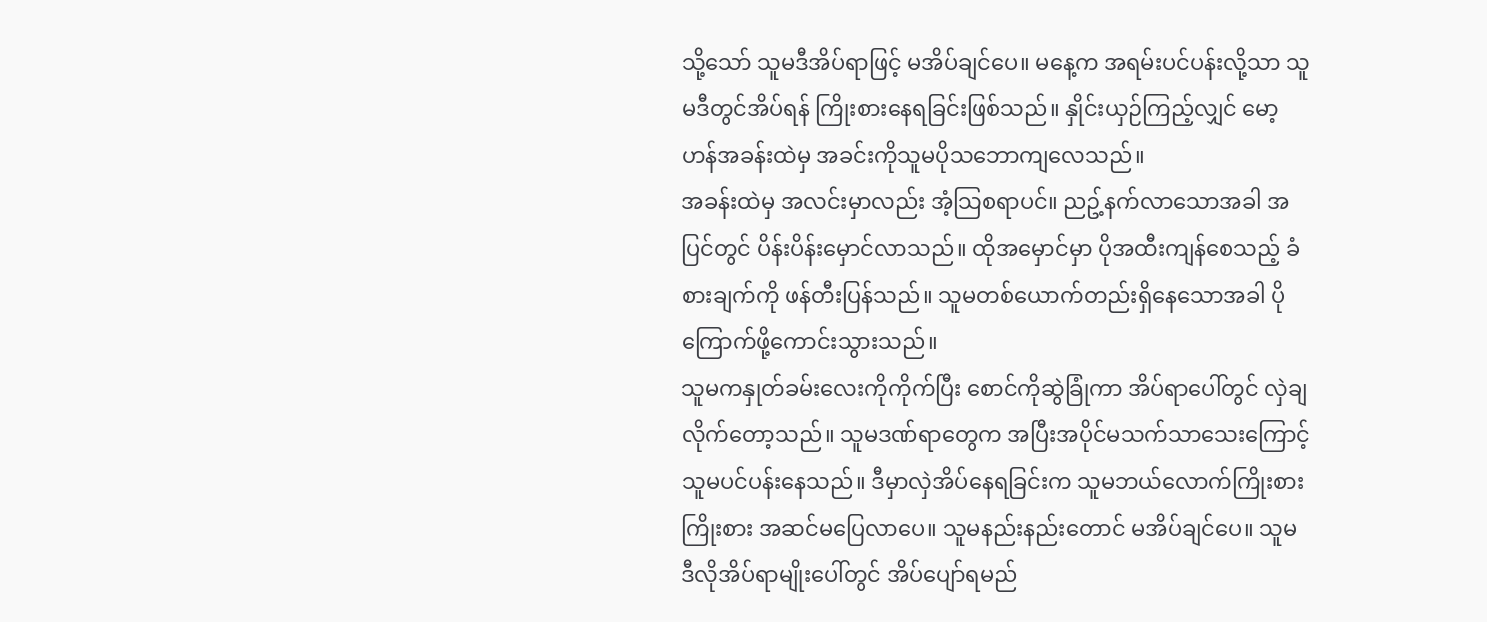သို့သော် သူမဒီအိပ်ရာဖြင့် မအိပ်ချင်ပေ။ မနေ့က အရမ်းပင်ပန်းလို့သာ သူမဒီတွင်အိပ်ရန် ကြိုးစားနေရခြင်းဖြစ်သည်။ နှိုင်းယှဉ်ကြည့်လျှင် မော့ဟန်အခန်းထဲမှ အခင်းကိုသူမပိုသဘောကျလေသည်။
အခန်းထဲမှ အလင်းမှာလည်း အံ့သြစရာပင်။ ညဥ့်နက်လာသောအခါ အပြင်တွင် ပိန်းပိန်းမှောင်လာသည်။ ထိုအမှောင်မှာ ပိုအထီးကျန်စေသည့် ခံစားချက်ကို ဖန်တီးပြန်သည်။ သူမတစ်ယောက်တည်းရှိနေသောအခါ ပိုကြောက်ဖို့ကောင်းသွားသည်။
သူမကနှုတ်ခမ်းလေးကိုကိုက်ပြီး စောင်ကိုဆွဲခြုံကာ အိပ်ရာပေါ်တွင် လှဲချလိုက်တော့သည်။ သူမဒဏ်ရာတွေက အပြီးအပိုင်မသက်သာသေးကြောင့် သူမပင်ပန်းနေသည်။ ဒီမှာလှဲအိပ်နေရခြင်းက သူမဘယ်လောက်ကြိုးစားကြိုးစား အဆင်မပြေလာပေ။ သူမနည်းနည်းတောင် မအိပ်ချင်ပေ။ သူမဒီလိုအိပ်ရာမျိုးပေါ်တွင် အိပ်ပျော်ရမည်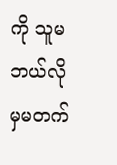ကို သူမဘယ်လိုမှမတက်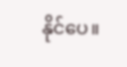နိုင်ပေ။